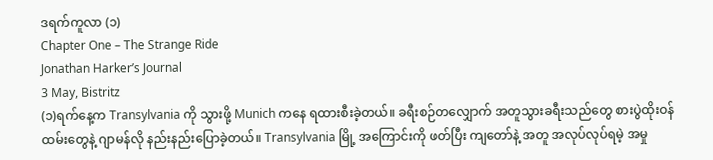ဒရက်ကူလာ (၁)
Chapter One – The Strange Ride
Jonathan Harker’s Journal
3 May, Bistritz
(၁)ရက်နေ့က Transylvania ကို သွားဖို့ Munich ကနေ ရထားစီးခဲ့တယ်။ ခရီးစဉ်တလျှောက် အတူသွားခရီးသည်တွေ စားပွဲထိုးဝန်ထမ်းတွေနဲ့ ဂျာမန်လို နည်းနည်းပြောခဲ့တယ်။ Transylvania မြို့ အကြောင်းကို ဖတ်ပြီး ကျတော်နဲ့ အတူ အလုပ်လုပ်ရမဲ့ အမှု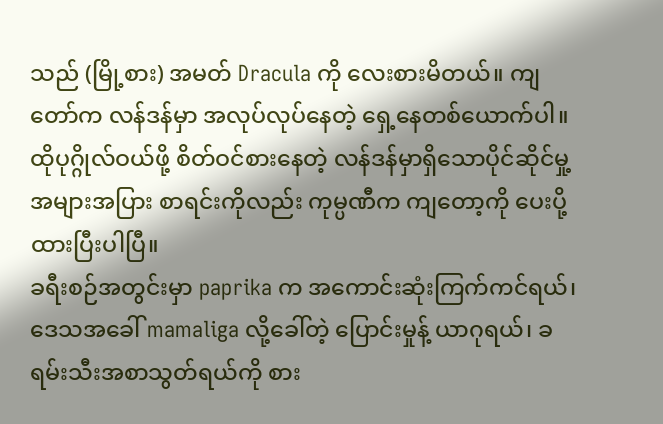သည် (မြို့စား) အမတ် Dracula ကို လေးစားမိတယ်။ ကျတော်က လန်ဒန်မှာ အလုပ်လုပ်နေတဲ့ ရှေ့နေတစ်ယောက်ပါ။ ထိုပုဂ္ဂိုလ်ဝယ်ဖို့ စိတ်ဝင်စားနေတဲ့ လန်ဒန်မှာရှိသောပိုင်ဆိုင်မှု့ အများအပြား စာရင်းကိုလည်း ကုမ္ပဏီက ကျတော့ကို ပေးပို့ထားပြီးပါပြီ။
ခရီးစဉ်အတွင်းမှာ paprika က အကောင်းဆုံးကြက်ကင်ရယ်၊ ဒေသအခေါ် mamaliga လို့ခေါ်တဲ့ ပြောင်းမှုန့် ယာဂုရယ်၊ ခရမ်းသီးအစာသွတ်ရယ်ကို စား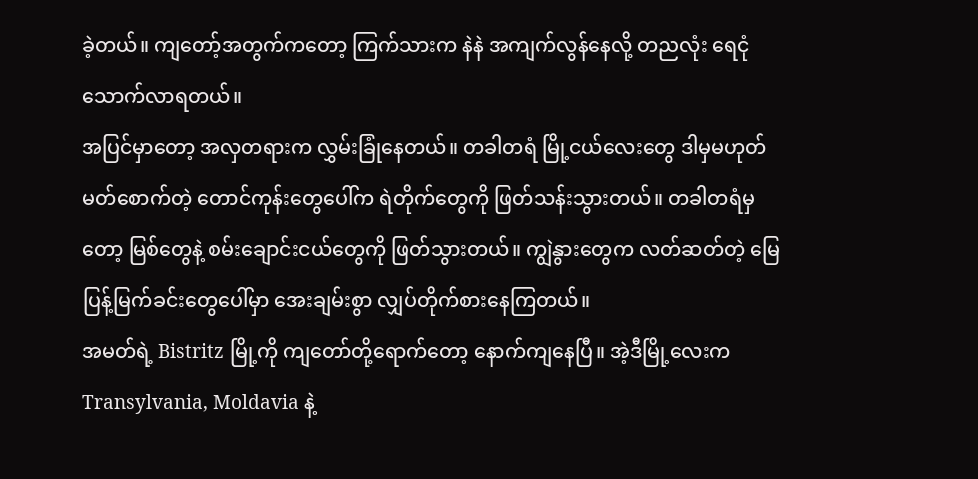ခဲ့တယ်။ ကျတော့်အတွက်ကတော့ ကြက်သားက နဲနဲ အကျက်လွန်နေလို့ တညလုံး ရေငုံ သောက်လာရတယ်။
အပြင်မှာတော့ အလှတရားက လွှမ်းခြုံနေတယ်။ တခါတရံ မြို့ငယ်လေးတွေ ဒါမှမဟုတ် မတ်စောက်တဲ့ တောင်ကုန်းတွေပေါ်က ရဲတိုက်တွေကို ဖြတ်သန်းသွားတယ်။ တခါတရံမှတော့ မြစ်တွေနဲ့ စမ်းချောင်းငယ်တွေကို ဖြတ်သွားတယ်။ ကျွဲနွားတွေက လတ်ဆတ်တဲ့ မြေပြန့်မြက်ခင်းတွေပေါ်မှာ အေးချမ်းစွာ လျှပ်တိုက်စားနေကြတယ်။
အမတ်ရဲ့ Bistritz မြို့ကို ကျတော်တို့ရောက်တော့ နောက်ကျနေပြီ။ အဲ့ဒီမြို့လေးက Transylvania, Moldavia နဲ့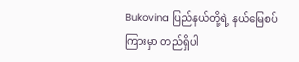Bukovina ပြည်နယ်တို့ရဲ့ နယ်မြေစပ်ကြားမှာ တည်ရှိပါ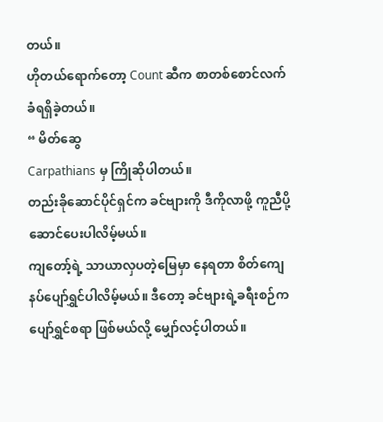တယ်။
ဟိုတယ်ရောက်တော့ Count ဆီက စာတစ်စောင်လက်ခံရရှိခဲ့တယ်။
“ မိတ်ဆွေ
Carpathians မှ ကြိုဆိုပါတယ်။
တည်းခိုဆောင်ပိုင်ရှင်က ခင်ဗျားကို ဒီကိုလာဖို့ ကူညီပို့ဆောင်ပေးပါလိမ့်မယ်။
ကျတော့်ရဲ့ သာယာလှပတဲ့မြေမှာ နေရတာ စိတ်ကျေနပ်ပျော်ရွှင်ပါလိမ့်မယ်။ ဒီတော့ ခင်ဗျားရဲ့ခရီးစဉ်က ပျော်ရွှင်စရာ ဖြစ်မယ်လို့ မျှော်လင့်ပါတယ်။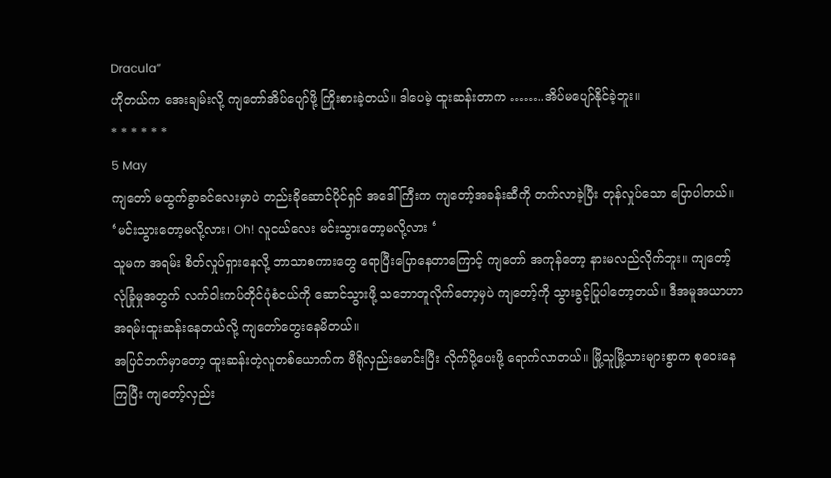Dracula”
ဟိုတယ်က အေးချမ်းလို့ ကျတော်အိပ်ပျော်ဖို့ ကြိုးစားခဲ့တယ်။ ဒါပေမဲ့ ထူးဆန်းတာက ……..အိပ်မပျော်နိုင်ခဲ့ဘူး။
* * * * * *
5 May
ကျတော် မထွက်ခွာခင်လေးမှာပဲ တည်းခိုဆောင်ပိုင်ရှင် အဒေါ်ကြီးက ကျတော့်အခန်းဆီကို တက်လာခဲ့ပြီး တုန်လှုပ်သော ပြောပါတယ်။
‘မင်းသွားတော့မလို့လား၊ Oh! လူငယ်လေး မင်းသွားတော့မလို့လား ‘
သူမက အရမ်း စိတ်လှုပ်ရှားနေလို့ ဘာသာစကားတွေ ရောပြီးပြောနေတာကြောင့် ကျတော် အကုန်တော့ နားမလည်လိုက်ဘူး။ ကျတော့် လုံခြုံမှုအတွက် လက်ဝါးကပ်တိုင်ပုံစံငယ်ကို ဆောင်သွားဖို့ သဘောတူလိုက်တော့မှပဲ ကျတော့်ကို သွားခွင့်ပြုပါတော့တယ်။ ဒီအမူအယာဟာ အရမ်းထူးဆန်းနေတယ်လို့ ကျတော်တွေးနေမိတယ်။
အပြင်ဘက်မှာတော့ ထူးဆန်းတဲ့လူတစ်ယောက်က ဗီရိုလှည်းမောင်းပြီး လိုက်ပို့ပေးဖို့ ရောက်လာတယ်။ မြို့သူမြို့သားများစွာက စုဝေးနေကြပြီး ကျတော့်လှည်း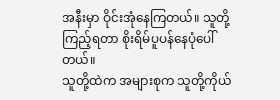အနီးမှာ ဝိုင်းအုံနေကြတယ်။ သူတို့ကြည့်ရတာ စိုးရိမ်ပူပန်နေပုံပေါ်တယ်။
သူတို့ထဲက အများစုက သူတို့ကိုယ်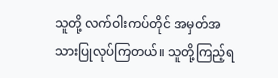သူတို့ လက်ဝါးကပ်တိုင် အမှတ်အသားပြုလုပ်ကြတယ်။ သူတို့ကြည့်ရ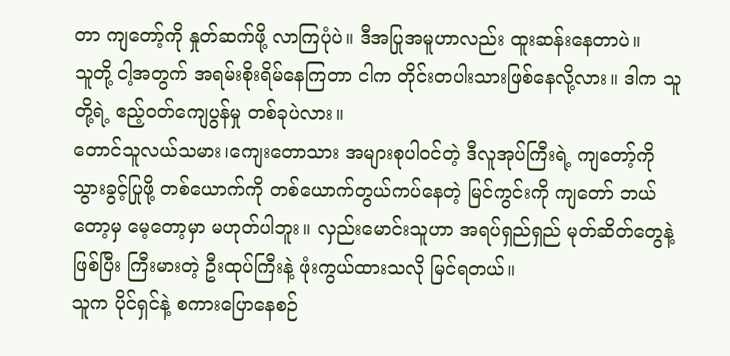တာ ကျတော့်ကို နှုတ်ဆက်ဖို့ လာကြပုံပဲ။ ဒီအပြုအမူဟာလည်း ထူးဆန်းနေတာပဲ။
သူတို့ ငါ့အတွက် အရမ်းစိုးရိမ်နေကြတာ ငါက တိုင်းတပါးသားဖြစ်နေလို့လား။ ဒါက သူတို့ရဲ့ ဧည့်ဝတ်ကျေပွန်မှု တစ်ခုပဲလား။
တောင်သူလယ်သမား၊ကျေးတောသား အများစုပါဝင်တဲ့ ဒီလူအုပ်ကြီးရဲ့ ကျတော့်ကို သွားခွင့်ပြုဖို့ တစ်ယောက်ကို တစ်ယောက်တွယ်ကပ်နေတဲ့ မြင်ကွင်းကို ကျတော် ဘယ်တော့မှ မေ့တော့မှာ မဟုတ်ပါဘူး။ လှည်းမောင်းသူဟာ အရပ်ရှည်ရှည် မုတ်ဆိတ်တွေနဲ့ ဖြစ်ပြီး ကြီးမားတဲ့ ဦးထုပ်ကြီးနဲ့ ဖုံးကွယ်ထားသလို မြင်ရတယ်။
သူက ပိုင်ရှင်နဲ့ စကားပြောနေစဉ်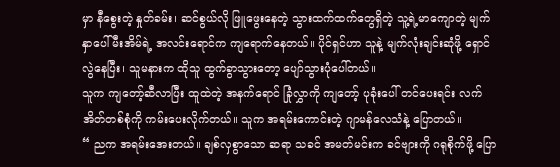မှာ နီစွေးတဲ့ နှုတ်ခမ်း၊ ဆင်စွယ်လို ဖြူဖွေးနေတဲ့ သွားထက်ထက်တွေရှိတဲ့ သူ့ရဲ့မာကျောတဲ့ မျက်နှာပေါ် မီးအိမ်ရဲ့ အလင်းရောင်က ကျရောက်နေတယ်။ ပိုင်ရှင်ဟာ သူနဲ့ မျက်လုံးချင်းဆုံဖို့ ရှောင်လွဲနေပြီး၊ သူမနားက ထိုသူ ထွက်ခွာသွားတော့ ပျော်သွားပုံပေါ်တယ်။
သူက ကျတော့်ဆီလာပြီး ထူထဲတဲ့ အနက်ရောင် ခြုံလွှာကို ကျတော့် ပုခုံးပေါ် တင်ပေးရင်း လက်အိတ်တစ်စုံကို ကမ်းပေးလိုက်တယ်။ သူက အရမ်းကောင်းတဲ့ ဂျာမန်လေသံနဲ့ ပြောတယ်။
“ ညက အရမ်းအေးတယ်။ ချစ်လှစွာသော ဆရာ သခင် အမတ်မင်းက ခင်ဗျားကို ဂရုစိုက်ဖို့ ပြော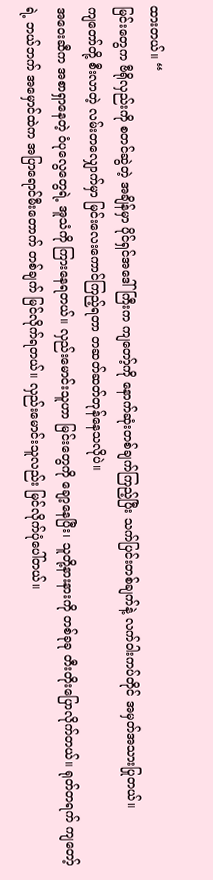ထားတယ်။ “
မြင်းတွေက ဗီရိုလှည်းကို စတင်ဆွဲတဲ့ အချိန်မှာ ပိုင်ရှင်အဒေါ်ကြီးက ကျတော့်ကို နောက်ဆုံးတစ်ချက်ကြည့်ပြီး သက်ပြင်းတစ်ချက်နဲ့ လက်ဝါးကပ်တိုင် အမှတ်အသားပြုတယ်။
ကျတော်တို့ စီးလာတဲ့ လမ်းတလျှောက်မှာ မြင်းလေးကောင်ကြည့်ရတာ တဆတ်ဆတ်တုန်နေသလိုပဲ။
အဝေးဆီက အစာရှာနေတဲ့ ဝံပုလွေတွေရဲ့ အူသံကို ကြားနေရတယ်။ လှည်းမောင်းသူဟာ မြင်းတွေကို ချော့နေပြီး၊ သူတို့နားနားကို တစ်ခုခု တီးတိုးပြောလိုက်တယ်။ ရုတ်တရက် ကျတော့်ရဲ့ ဘယ်ဘက် အမှောင်ထဲက အပြာရောင်မီးတောက် တစ်ချက် မြင်လိုက်ရတယ်။ လှည်းမောင်းသူလည်း မြင်လိုက်ပုံပေါ်တယ်။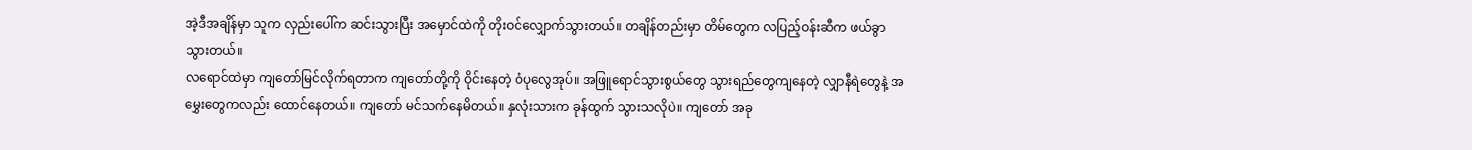အဲ့ဒီအချိန်မှာ သူက လှည်းပေါ်က ဆင်းသွားပြီး အမှောင်ထဲကို တိုးဝင်လျှောက်သွားတယ်။ တချိန်တည်းမှာ တိမ်တွေက လပြည့်ဝန်းဆီက ဖယ်ခွာသွားတယ်။
လရောင်ထဲမှာ ကျတော်မြင်လိုက်ရတာက ကျတော်တို့ကို ဝိုင်းနေတဲ့ ဝံပုလွေအုပ်။ အဖြူရောင်သွားစွယ်တွေ သွားရည်တွေကျနေတဲ့ လျှာနီရဲတွေနဲ့ အမွှေးတွေကလည်း ထောင်နေတယ်။ ကျတော် မင်သက်နေမိတယ်။ နှလုံးသားက ခုန်ထွက် သွားသလိုပဲ။ ကျတော် အခု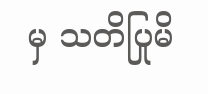မှ သတိပြုမိ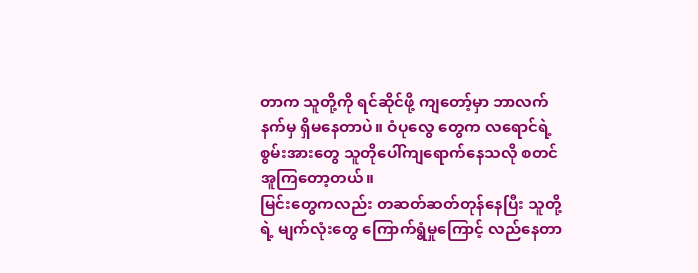တာက သူတို့ကို ရင်ဆိုင်ဖို့ ကျတော့်မှာ ဘာလက်နက်မှ ရှိမနေတာပဲ။ ဝံပုလွေ တွေက လရောင်ရဲ့စွမ်းအားတွေ သူတိုပေါ်ကျရောက်နေသလို စတင်အူကြတော့တယ်။
မြင်းတွေကလည်း တဆတ်ဆတ်တုန်နေပြီး သူတို့ရဲ့ မျက်လုံးတွေ ကြောက်ရွံမှုကြောင့် လည်နေတာ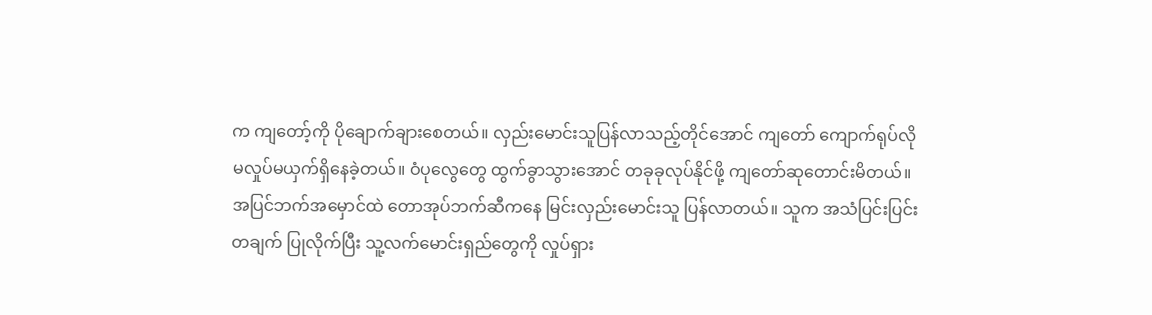က ကျတော့်ကို ပိုချောက်ချားစေတယ်။ လှည်းမောင်းသူပြန်လာသည့်တိုင်အောင် ကျတော် ကျောက်ရုပ်လို မလှုပ်မယှက်ရှိနေခဲ့တယ်။ ဝံပုလွေတွေ ထွက်ခွာသွားအောင် တခုခုလုပ်နိုင်ဖို့ ကျတော်ဆုတောင်းမိတယ်။
အပြင်ဘက်အမှောင်ထဲ တောအုပ်ဘက်ဆီကနေ မြင်းလှည်းမောင်းသူ ပြန်လာတယ်။ သူက အသံပြင်းပြင်း တချက် ပြုလိုက်ပြီး သူ့လက်မောင်းရှည်တွေကို လှုပ်ရှား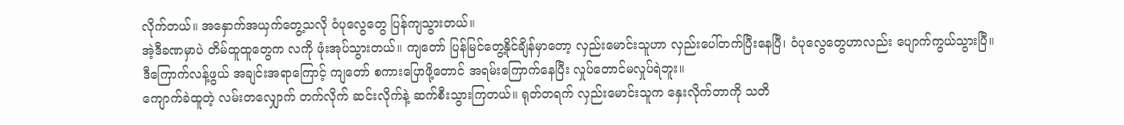လိုက်တယ်။ အနှောက်အယှက်တွေ့သလို ဝံပုလွေတွေ ပြန်ကျသွားတယ်။
အဲ့ဒီခဏမှာပဲ တိမ်ထူထူတွေက လကို ဖုံးအုပ်သွားတယ်။ ကျတော် ပြန်မြင်တွေ့နိုင်ချိန်မှာတော့ လှည်းမောင်းသူဟာ လှည်းပေါ်တက်ပြီးနေပြီ၊ ဝံပုလွေတွေဟာလည်း ပျောက်ကွယ်သွားပြီ။
ဒီကြောက်လန့်ဖွယ် အချင်းအရာကြောင့် ကျတော် စကားပြောဖို့တောင် အရမ်းကြောက်နေပြီး လှုပ်တောင်မလှုပ်ရဲဘူး။
ကျောက်ခဲထူတဲ့ လမ်းတလျှောက် တက်လိုက် ဆင်းလိုက်နဲ့ ဆက်စီးသွားကြတယ်။ ရုတ်တရက် လှည်းမောင်းသူက နှေးလိုက်တာကို သတိ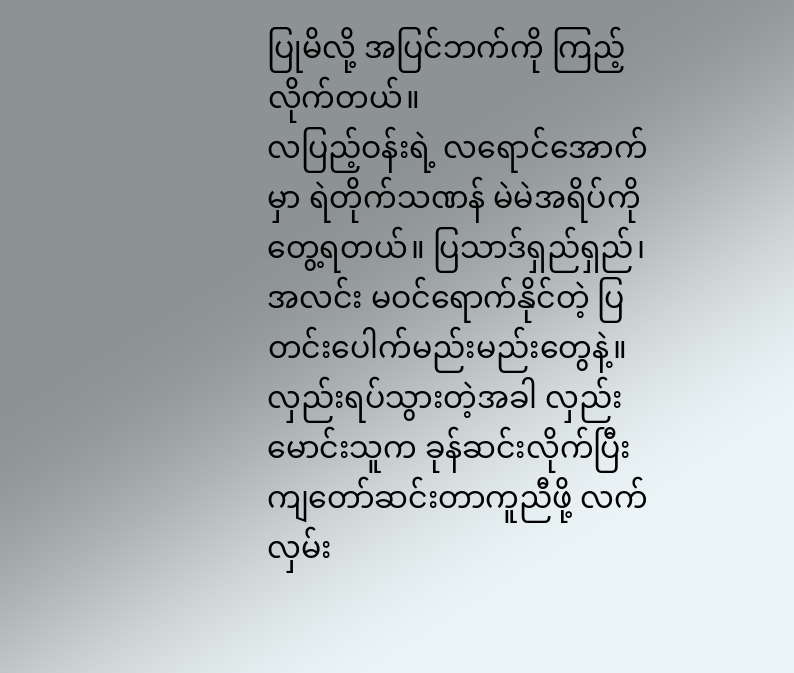ပြုမိလို့ အပြင်ဘက်ကို ကြည့်လိုက်တယ်။
လပြည့်ဝန်းရဲ့ လရောင်အောက်မှာ ရဲတိုက်သဏန် မဲမဲအရိပ်ကို တွေ့ရတယ်။ ပြသာဒ်ရှည်ရှည်၊ အလင်း မဝင်ရောက်နိုင်တဲ့ ပြတင်းပေါက်မည်းမည်းတွေနဲ့။
လှည်းရပ်သွားတဲ့အခါ လှည်းမောင်းသူက ခုန်ဆင်းလိုက်ပြီး ကျတော်ဆင်းတာကူညီဖို့ လက်လှမ်း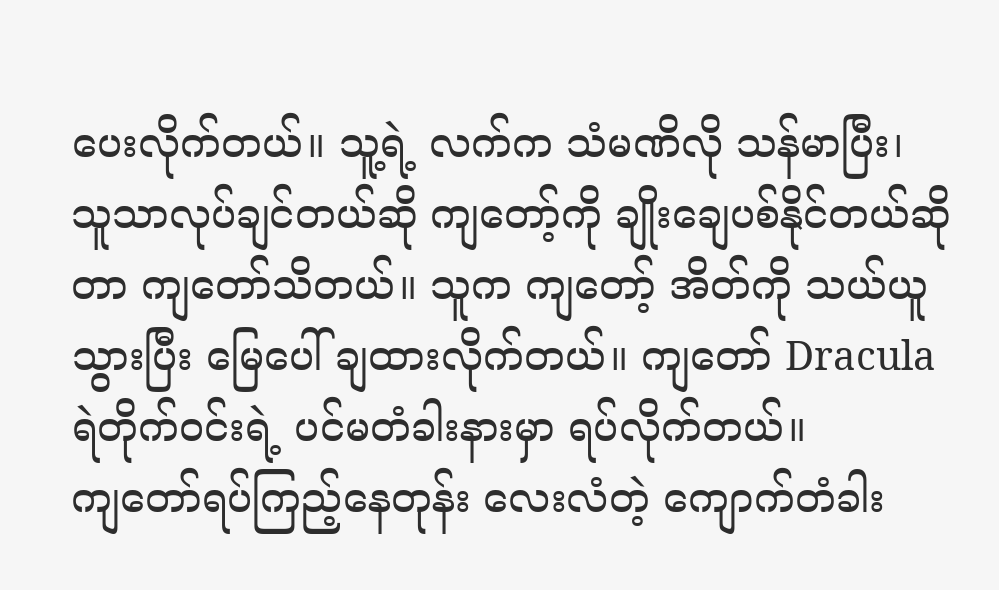ပေးလိုက်တယ်။ သူ့ရဲ့ လက်က သံမဏိလို သန်မာပြီး၊ သူသာလုပ်ချင်တယ်ဆို ကျတော့်ကို ချိုးချေပစ်နိုင်တယ်ဆိုတာ ကျတော်သိတယ်။ သူက ကျတော့် အိတ်ကို သယ်ယူသွားပြီး မြေပေါ် ချထားလိုက်တယ်။ ကျတော် Dracula ရဲတိုက်ဝင်းရဲ့ ပင်မတံခါးနားမှာ ရပ်လိုက်တယ်။
ကျတော်ရပ်ကြည့်နေတုန်း လေးလံတဲ့ ကျောက်တံခါး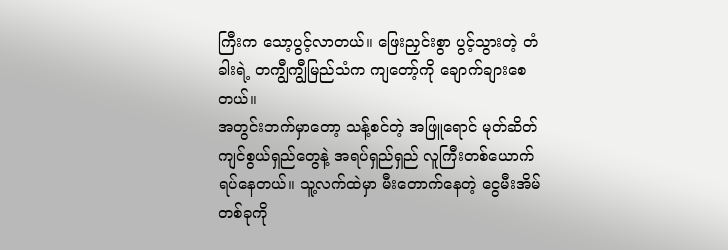ကြီးက သော့ပွင့်လာတယ်။ ဖြေးညှင်းစွာ ပွင့်သွားတဲ့ တံခါးရဲ့ တကျွီကျွီမြည်သံက ကျတော့်ကို ချောက်ချားစေတယ်။
အတွင်းဘက်မှာတော့ သန့်စင်တဲ့ အဖြူရောင် မုတ်ဆိတ်ကျင်စွယ်ရှည်တွေနဲ့ အရပ်ရှည်ရှည် လူကြီးတစ်ယောက် ရပ်နေတယ်။ သူ့လက်ထဲမှာ မီးတောက်နေတဲ့ ငွေမီးအိမ်တစ်ခုကို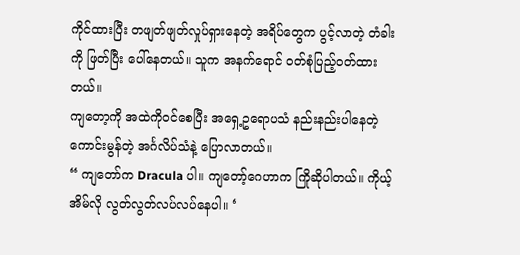ကိုင်ထားပြီး တဖျတ်ဖျတ်လှုပ်ရှားနေတဲ့ အရိပ်တွေက ပွင့်လာတဲ့ တံခါးကို ဖြတ်ပြီး ပေါ်နေတယ်။ သူက အနက်ရောင် ဝတ်စုံပြည့်ဝတ်ထားတယ်။
ကျတော့ကို အထဲကိုဝင်စေပြီး အရှေ့ဥရောပသံ နည်းနည်းပါနေတဲ့ ကောင်းမွန်တဲ့ အင်္ဂလိပ်သံနဲ့ ပြောလာတယ်။
“ ကျတော်က Dracula ပါ။ ကျတော့်ဂေဟာက ကြိုဆိုပါတယ်။ ကိုယ့်အိမ်လို လွတ်လွတ်လပ်လပ်နေပါ။ ‘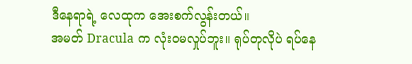ဒီနေရာရဲ့ လေထုက အေးစက်လွန်းတယ်။
အမတ် Dracula က လုံးဝမလှုပ်ဘူး။ ရုပ်တုလိုပဲ ရပ်နေ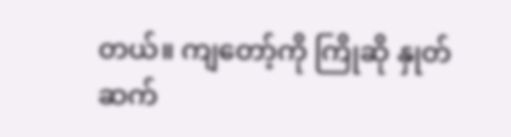တယ်။ ကျတော့်ကို ကြိုဆို နှုတ်ဆက်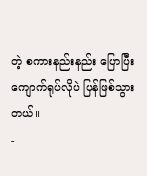တဲ့ စကားနည်းနည်း ပြောပြီး ကျောက်ရုပ်လိုပဲ ပြန်ဖြစ်သွားတယ်။
-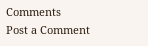Comments
Post a Comment